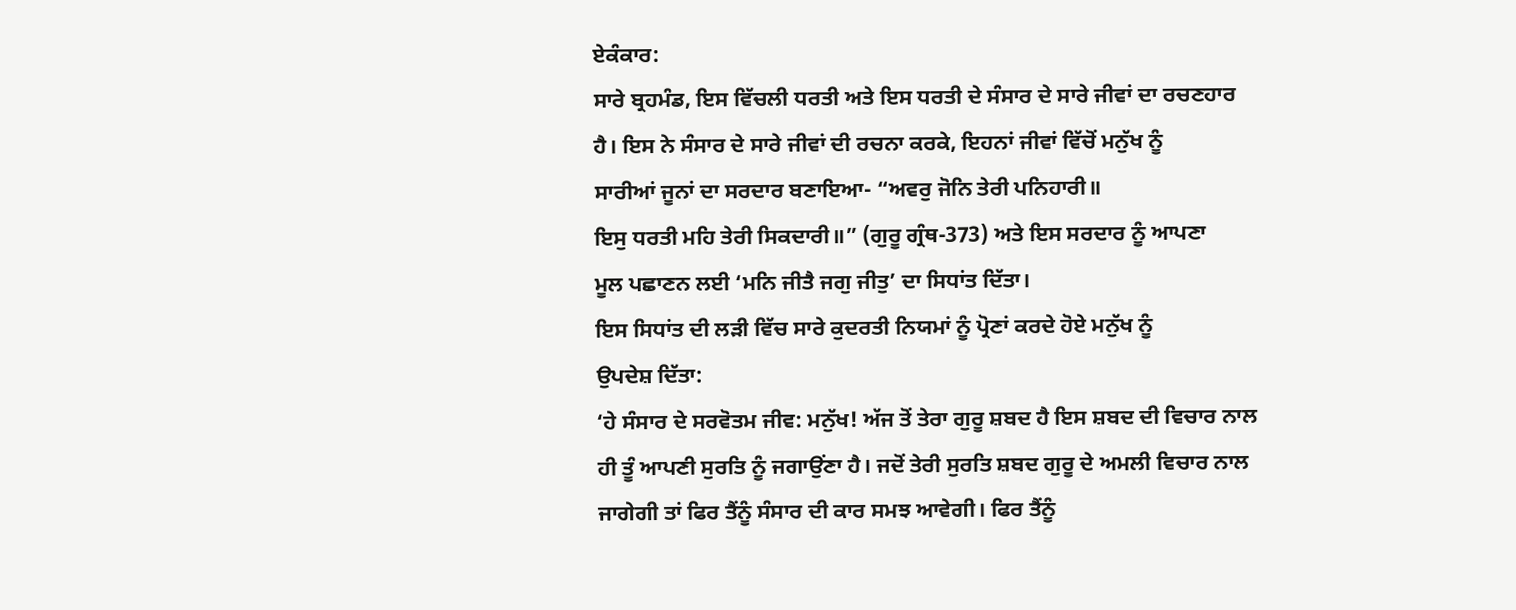ਏਕੰਕਾਰ:
ਸਾਰੇ ਬ੍ਰਹਮੰਡ, ਇਸ ਵਿੱਚਲੀ ਧਰਤੀ ਅਤੇ ਇਸ ਧਰਤੀ ਦੇ ਸੰਸਾਰ ਦੇ ਸਾਰੇ ਜੀਵਾਂ ਦਾ ਰਚਣਹਾਰ
ਹੈ। ਇਸ ਨੇ ਸੰਸਾਰ ਦੇ ਸਾਰੇ ਜੀਵਾਂ ਦੀ ਰਚਨਾ ਕਰਕੇ, ਇਹਨਾਂ ਜੀਵਾਂ ਵਿੱਚੋਂ ਮਨੁੱਖ ਨੂੰ
ਸਾਰੀਆਂ ਜੂਨਾਂ ਦਾ ਸਰਦਾਰ ਬਣਾਇਆ- “ਅਵਰੁ ਜੋਨਿ ਤੇਰੀ ਪਨਿਹਾਰੀ॥
ਇਸੁ ਧਰਤੀ ਮਹਿ ਤੇਰੀ ਸਿਕਦਾਰੀ॥” (ਗੁਰੂ ਗ੍ਰੰਥ-373) ਅਤੇ ਇਸ ਸਰਦਾਰ ਨੂੰ ਆਪਣਾ
ਮੂਲ ਪਛਾਣਨ ਲਈ ‘ਮਨਿ ਜੀਤੈ ਜਗੁ ਜੀਤੁ’ ਦਾ ਸਿਧਾਂਤ ਦਿੱਤਾ।
ਇਸ ਸਿਧਾਂਤ ਦੀ ਲੜੀ ਵਿੱਚ ਸਾਰੇ ਕੁਦਰਤੀ ਨਿਯਮਾਂ ਨੂੰ ਪ੍ਰੋਣਾਂ ਕਰਦੇ ਹੋਏ ਮਨੁੱਖ ਨੂੰ
ਉਪਦੇਸ਼ ਦਿੱਤਾ:
‘ਹੇ ਸੰਸਾਰ ਦੇ ਸਰਵੋਤਮ ਜੀਵ: ਮਨੁੱਖ! ਅੱਜ ਤੋਂ ਤੇਰਾ ਗੁਰੂ ਸ਼ਬਦ ਹੈ ਇਸ ਸ਼ਬਦ ਦੀ ਵਿਚਾਰ ਨਾਲ
ਹੀ ਤੂੰ ਆਪਣੀ ਸੁਰਤਿ ਨੂੰ ਜਗਾਉਂਣਾ ਹੈ। ਜਦੋਂ ਤੇਰੀ ਸੁਰਤਿ ਸ਼ਬਦ ਗੁਰੂ ਦੇ ਅਮਲੀ ਵਿਚਾਰ ਨਾਲ
ਜਾਗੇਗੀ ਤਾਂ ਫਿਰ ਤੈਂਨੂੰ ਸੰਸਾਰ ਦੀ ਕਾਰ ਸਮਝ ਆਵੇਗੀ। ਫਿਰ ਤੈਂਨੂੰ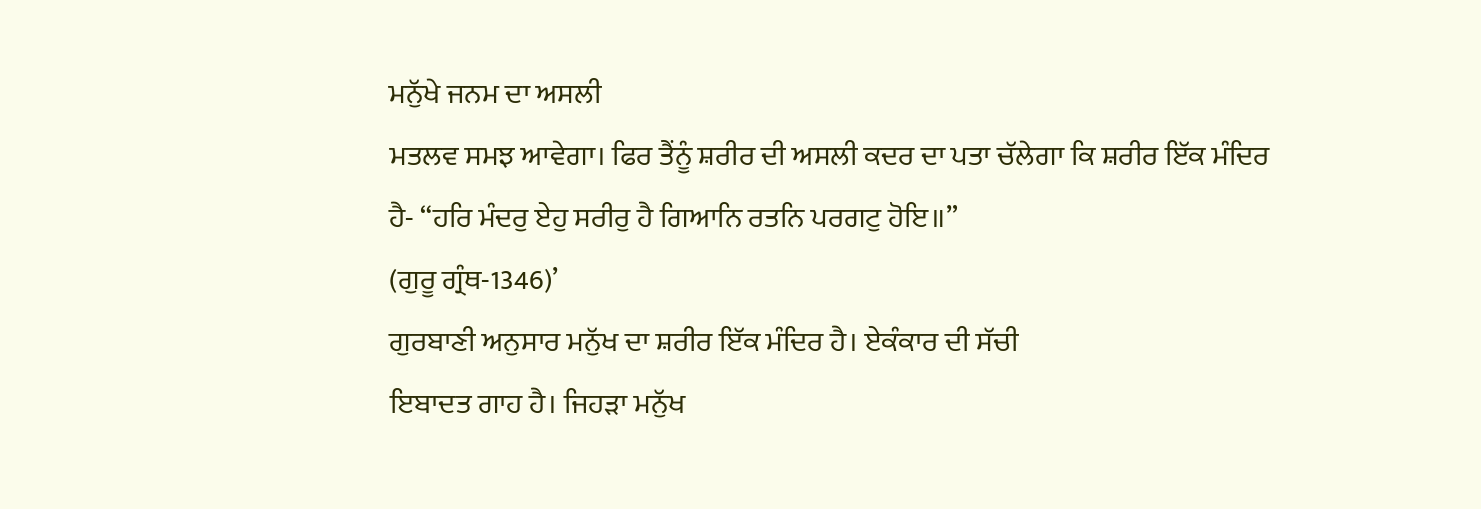ਮਨੁੱਖੇ ਜਨਮ ਦਾ ਅਸਲੀ
ਮਤਲਵ ਸਮਝ ਆਵੇਗਾ। ਫਿਰ ਤੈਂਨੂੰ ਸ਼ਰੀਰ ਦੀ ਅਸਲੀ ਕਦਰ ਦਾ ਪਤਾ ਚੱਲੇਗਾ ਕਿ ਸ਼ਰੀਰ ਇੱਕ ਮੰਦਿਰ
ਹੈ- “ਹਰਿ ਮੰਦਰੁ ਏਹੁ ਸਰੀਰੁ ਹੈ ਗਿਆਨਿ ਰਤਨਿ ਪਰਗਟੁ ਹੋਇ॥”
(ਗੁਰੂ ਗ੍ਰੰਥ-1346)’
ਗੁਰਬਾਣੀ ਅਨੁਸਾਰ ਮਨੁੱਖ ਦਾ ਸ਼ਰੀਰ ਇੱਕ ਮੰਦਿਰ ਹੈ। ਏਕੰਕਾਰ ਦੀ ਸੱਚੀ
ਇਬਾਦਤ ਗਾਹ ਹੈ। ਜਿਹੜਾ ਮਨੁੱਖ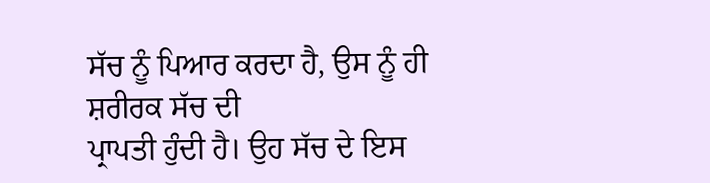ਸੱਚ ਨੂੰ ਪਿਆਰ ਕਰਦਾ ਹੈ, ਉਸ ਨੂੰ ਹੀ ਸ਼ਰੀਰਕ ਸੱਚ ਦੀ
ਪ੍ਰਾਪਤੀ ਹੁੰਦੀ ਹੈ। ਉਹ ਸੱਚ ਦੇ ਇਸ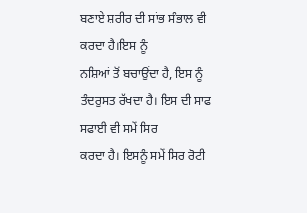ਬਣਾਏ ਸ਼ਰੀਰ ਦੀ ਸਾਂਭ ਸੰਭਾਲ ਵੀ ਕਰਦਾ ਹੈ।ਇਸ ਨੂੰ
ਨਸ਼ਿਆਂ ਤੋਂ ਬਚਾਉਂਦਾ ਹੈ, ਇਸ ਨੂੰ ਤੰਦਰੁਸਤ ਰੱਖਦਾ ਹੈ। ਇਸ ਦੀ ਸਾਫ ਸਫਾਈ ਵੀ ਸਮੇਂ ਸਿਰ
ਕਰਦਾ ਹੈ। ਇਸਨੂੰ ਸਮੇਂ ਸਿਰ ਰੋਟੀ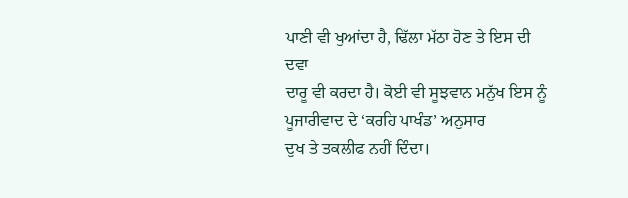ਪਾਣੀ ਵੀ ਖੁਆਂਦਾ ਹੈ, ਢਿੱਲਾ ਮੱਠਾ ਹੋਣ ਤੇ ਇਸ ਦੀ ਦਵਾ
ਦਾਰੂ ਵੀ ਕਰਦਾ ਹੈ। ਕੋਈ ਵੀ ਸੂਝਵਾਨ ਮਨੁੱਖ ਇਸ ਨੂੰ ਪੂਜਾਰੀਵਾਦ ਦੇ ‘ਕਰਹਿ ਪਾਖੰਡ’ ਅਨੁਸਾਰ
ਦੁਖ ਤੇ ਤਕਲੀਫ ਨਹੀਂ ਦਿੰਦਾ।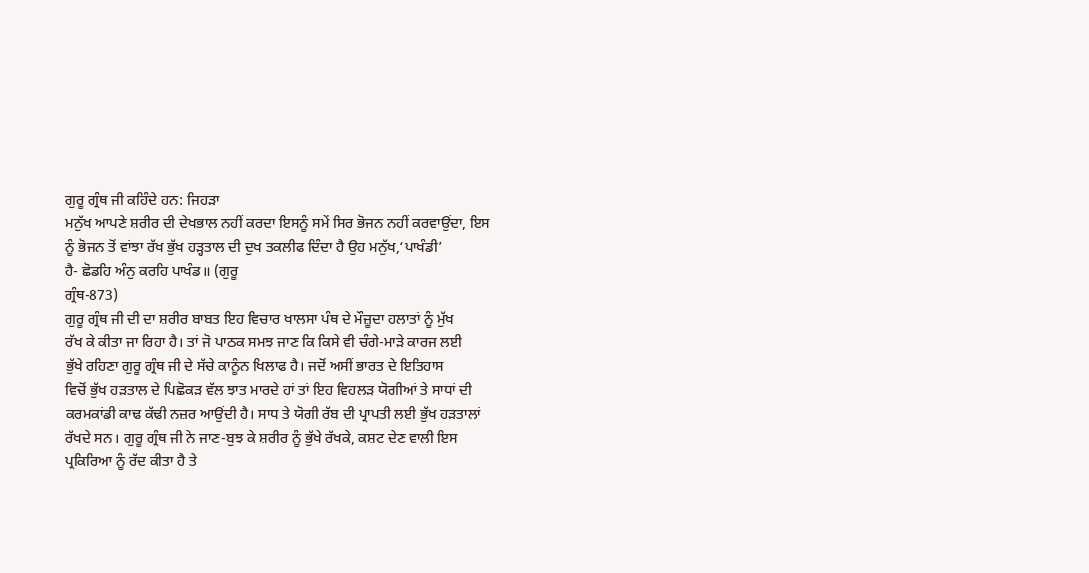ਗੁਰੂ ਗ੍ਰੰਥ ਜੀ ਕਹਿੰਦੇ ਹਨ: ਜਿਹੜਾ
ਮਨੁੱਖ ਆਪਣੇ ਸ਼ਰੀਰ ਦੀ ਦੇਖਭਾਲ ਨਹੀਂ ਕਰਦਾ ਇਸਨੂੰ ਸਮੇਂ ਸਿਰ ਭੋਜਨ ਨਹੀਂ ਕਰਵਾਉਂਦਾ, ਇਸ
ਨੂੰ ਭੋਜਨ ਤੋਂ ਵਾਂਝਾ ਰੱਖ ਭੁੱਖ ਹੜ੍ਹਤਾਲ ਦੀ ਦੁਖ ਤਕਲੀਫ ਦਿੰਦਾ ਹੈ ਉਹ ਮਨੁੱਖ,‘ਪਾਖੰਡੀ’
ਹੈ- ਛੋਡਹਿ ਅੰਨੁ ਕਰਹਿ ਪਾਖੰਡ॥ (ਗੁਰੂ
ਗ੍ਰੰਥ-873)
ਗੁਰੂ ਗ੍ਰੰਥ ਜੀ ਦੀ ਦਾ ਸ਼ਰੀਰ ਬਾਬਤ ਇਹ ਵਿਚਾਰ ਖਾਲਸਾ ਪੰਥ ਦੇ ਮੌਜ਼ੂਦਾ ਹਲਾਤਾਂ ਨੂੰ ਮੁੱਖ
ਰੱਖ ਕੇ ਕੀਤਾ ਜਾ ਰਿਹਾ ਹੈ। ਤਾਂ ਜੋ ਪਾਠਕ ਸਮਝ ਜਾਣ ਕਿ ਕਿਸੇ ਵੀ ਚੰਗੇ-ਮਾੜੇ ਕਾਰਜ ਲਈ
ਭੁੱਖੇ ਰਹਿਣਾ ਗੁਰੂ ਗ੍ਰੰਥ ਜੀ ਦੇ ਸੱਚੇ ਕਾਨੂੰਨ ਖਿਲਾਫ ਹੈ। ਜਦੋਂ ਅਸੀਂ ਭਾਰਤ ਦੇ ਇਤਿਹਾਸ
ਵਿਚੋਂ ਭੁੱਖ ਹੜਤਾਲ ਦੇ ਪਿਛੋਕੜ ਵੱਲ ਝਾਤ ਮਾਰਦੇ ਹਾਂ ਤਾਂ ਇਹ ਵਿਹਲੜ ਯੋਗੀਆਂ ਤੇ ਸਾਧਾਂ ਦੀ
ਕਰਮਕਾਂਡੀ ਕਾਢ ਕੱਢੀ ਨਜ਼ਰ ਆਉਂਦੀ ਹੈ। ਸਾਧ ਤੇ ਯੋਗੀ ਰੱਬ ਦੀ ਪ੍ਰਾਪਤੀ ਲਈ ਭੁੱਖ ਹੜਤਾਲਾਂ
ਰੱਖਦੇ ਸਨ। ਗੁਰੂ ਗ੍ਰੰਥ ਜੀ ਨੇ ਜਾਣ-ਬੁਝ ਕੇ ਸ਼ਰੀਰ ਨੂੰ ਭੁੱਖੇ ਰੱਖਕੇ, ਕਸ਼ਟ ਦੇਣ ਵਾਲੀ ਇਸ
ਪ੍ਰਕਿਰਿਆ ਨੂੰ ਰੱਦ ਕੀਤਾ ਹੈ ਤੇ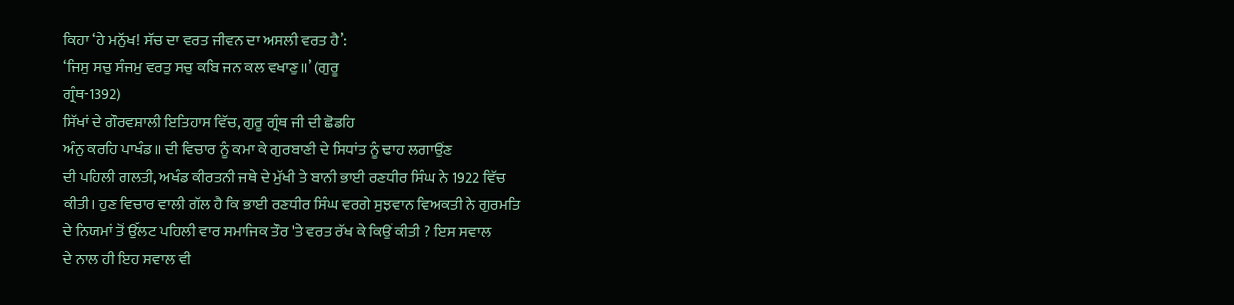ਕਿਹਾ ‘ਹੇ ਮਨੁੱਖ! ਸੱਚ ਦਾ ਵਰਤ ਜੀਵਨ ਦਾ ਅਸਲੀ ਵਰਤ ਹੈ’:
‘ਜਿਸੁ ਸਚੁ ਸੰਜਮੁ ਵਰਤੁ ਸਚੁ ਕਬਿ ਜਨ ਕਲ ਵਖਾਣੁ॥’ (ਗੁਰੂ
ਗ੍ਰੰਥ-1392)
ਸਿੱਖਾਂ ਦੇ ਗੌਰਵਸ਼ਾਲੀ ਇਤਿਹਾਸ ਵਿੱਚ, ਗੁਰੂ ਗ੍ਰੰਥ ਜੀ ਦੀ ਛੋਡਹਿ
ਅੰਨੁ ਕਰਹਿ ਪਾਖੰਡ॥ ਦੀ ਵਿਚਾਰ ਨੂੰ ਕਮਾ ਕੇ ਗੁਰਬਾਣੀ ਦੇ ਸਿਧਾਂਤ ਨੂੰ ਢਾਹ ਲਗਾਉਂਣ
ਦੀ ਪਹਿਲੀ ਗਲਤੀ, ਅਖੰਡ ਕੀਰਤਨੀ ਜਥੇ ਦੇ ਮੁੱਖੀ ਤੇ ਬਾਨੀ ਭਾਈ ਰਣਧੀਰ ਸਿੰਘ ਨੇ 1922 ਵਿੱਚ
ਕੀਤੀ। ਹੁਣ ਵਿਚਾਰ ਵਾਲੀ ਗੱਲ ਹੈ ਕਿ ਭਾਈ ਰਣਧੀਰ ਸਿੰਘ ਵਰਗੇ ਸੁਝਵਾਨ ਵਿਅਕਤੀ ਨੇ ਗੁਰਮਤਿ
ਦੇ ਨਿਯਮਾਂ ਤੋਂ ਉੱਲਟ ਪਹਿਲੀ ਵਾਰ ਸਮਾਜਿਕ ਤੌਰ 'ਤੇ ਵਰਤ ਰੱਖ ਕੇ ਕਿਉਂ ਕੀਤੀ ? ਇਸ ਸਵਾਲ
ਦੇ ਨਾਲ ਹੀ ਇਹ ਸਵਾਲ ਵੀ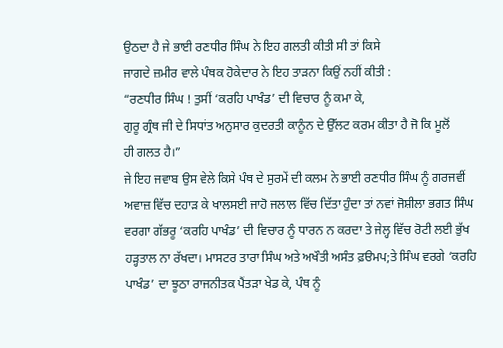ਉਠਦਾ ਹੈ ਜੇ ਭਾਈ ਰਣਧੀਰ ਸਿੰਘ ਨੇ ਇਹ ਗਲਤੀ ਕੀਤੀ ਸੀ ਤਾਂ ਕਿਸੇ
ਜਾਗਦੇ ਜ਼ਮੀਰ ਵਾਲੇ ਪੰਥਕ ਹੋਕੇਦਾਰ ਨੇ ਇਹ ਤਾੜਨਾ ਕਿਉਂ ਨਹੀਂ ਕੀਤੀ :
“ਰਣਧੀਰ ਸਿੰਘ ! ਤੁਸੀਂ ‘ਕਰਹਿ ਪਾਖੰਡ’ ਦੀ ਵਿਚਾਰ ਨੂੰ ਕਮਾ ਕੇ,
ਗੁਰੂ ਗ੍ਰੰਥ ਜੀ ਦੇ ਸਿਧਾਂਤ ਅਨੁਸਾਰ ਕੁਦਰਤੀ ਕਾਨੂੰਨ ਦੇ ਉੱਲਟ ਕਰਮ ਕੀਤਾ ਹੈ ਜੋ ਕਿ ਮੂਲੋਂ
ਹੀ ਗਲਤ ਹੈ।”
ਜੇ ਇਹ ਜਵਾਬ ਉਸ ਵੇਲੇ ਕਿਸੇ ਪੰਥ ਦੇ ਸੁਰਮੇਂ ਦੀ ਕਲਮ ਨੇ ਭਾਈ ਰਣਧੀਰ ਸਿੰਘ ਨੂੰ ਗਰਜਵੀਂ
ਅਵਾਜ਼ ਵਿੱਚ ਦਹਾੜ ਕੇ ਖਾਲਸਈ ਜਾਹੋ ਜਲਾਲ ਵਿੱਚ ਦਿੱਤਾ ਹੁੰਦਾ ਤਾਂ ਨਵਾਂ ਜੋਸ਼ੀਲਾ ਭਗਤ ਸਿੰਘ
ਵਰਗਾ ਗੱਭਰੂ ‘ਕਰਹਿ ਪਾਖੰਡ’ ਦੀ ਵਿਚਾਰ ਨੂੰ ਧਾਰਨ ਨ ਕਰਦਾ ਤੇ ਜੇਲ੍ਹ ਵਿੱਚ ਰੋਟੀ ਲਈ ਭੁੱਖ
ਹੜ੍ਹਤਾਲ ਨਾ ਰੱਖਦਾ। ਮਾਸਟਰ ਤਾਰਾ ਸਿੰਘ ਅਤੇ ਅਖੌਤੀ ਅਸੰਤ ਫ਼ੳਮਪ;ਤੇ ਸਿੰਘ ਵਰਗੇ ‘ਕਰਹਿ
ਪਾਖੰਡ’ ਦਾ ਝੂਠਾ ਰਾਜਨੀਤਕ ਪੈਂਤੜਾ ਖੇਡ ਕੇ, ਪੰਥ ਨੂੰ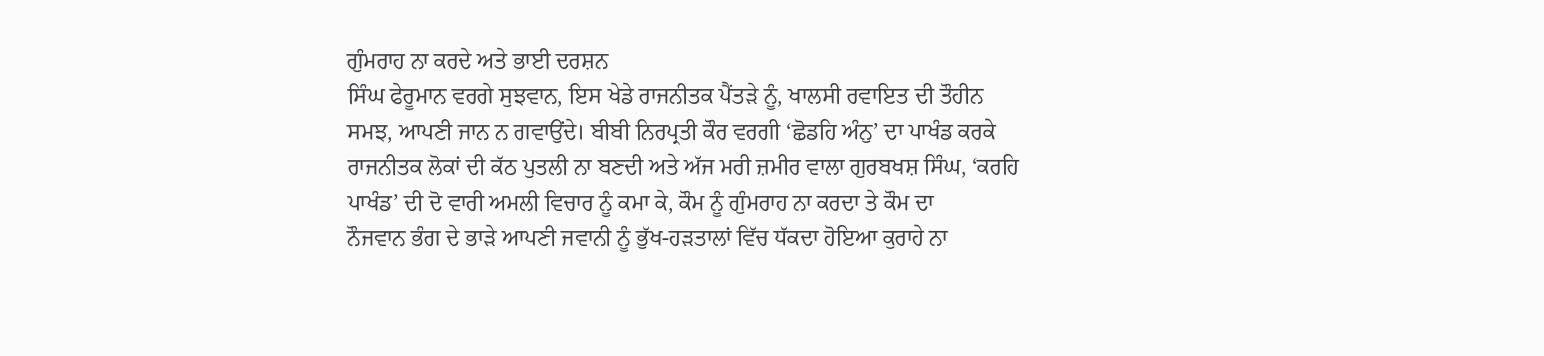ਗੁੰਮਰਾਹ ਨਾ ਕਰਦੇ ਅਤੇ ਭਾਈ ਦਰਸ਼ਨ
ਸਿੰਘ ਫੇਰੂਮਾਨ ਵਰਗੇ ਸੁਝਵਾਨ, ਇਸ ਖੇਡੇ ਰਾਜਨੀਤਕ ਪੈਂਤੜੇ ਨੂੰ, ਖਾਲਸੀ ਰਵਾਇਤ ਦੀ ਤੌਹੀਨ
ਸਮਝ, ਆਪਣੀ ਜਾਨ ਨ ਗਵਾਉਂਦੇ। ਬੀਬੀ ਨਿਰਪ੍ਰਤੀ ਕੌਰ ਵਰਗੀ ‘ਛੋਡਹਿ ਅੰਨੁ’ ਦਾ ਪਾਖੰਡ ਕਰਕੇ
ਰਾਜਨੀਤਕ ਲੋਕਾਂ ਦੀ ਕੱਠ ਪੁਤਲੀ ਨਾ ਬਣਦੀ ਅਤੇ ਅੱਜ ਮਰੀ ਜ਼ਮੀਰ ਵਾਲਾ ਗੁਰਬਖਸ਼ ਸਿੰਘ, ‘ਕਰਹਿ
ਪਾਖੰਡ’ ਦੀ ਦੋ ਵਾਰੀ ਅਮਲੀ ਵਿਚਾਰ ਨੂੰ ਕਮਾ ਕੇ, ਕੌਮ ਨੂੰ ਗੁੰਮਰਾਹ ਨਾ ਕਰਦਾ ਤੇ ਕੌਮ ਦਾ
ਨੌਜਵਾਨ ਭੰਗ ਦੇ ਭਾੜੇ ਆਪਣੀ ਜਵਾਨੀ ਨੂੰ ਭੁੱਖ-ਹੜਤਾਲਾਂ ਵਿੱਚ ਧੱਕਦਾ ਹੋਇਆ ਕੁਰਾਹੇ ਨਾ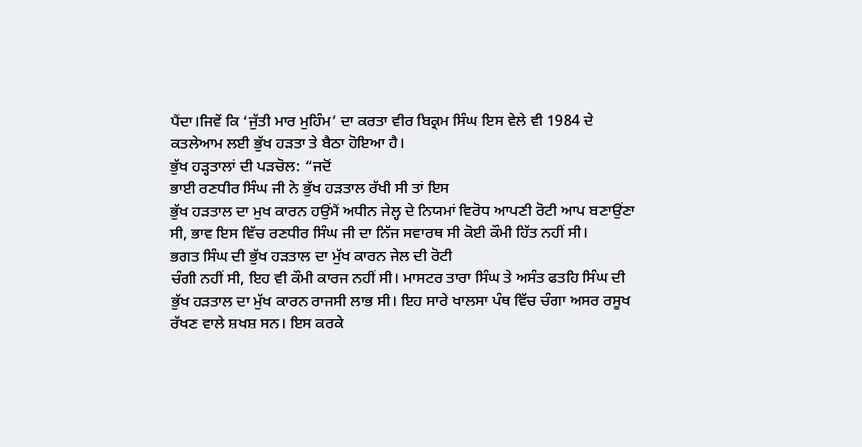ਪੈਂਦਾ।ਜਿਵੇਂ ਕਿ ‘ਜੁੱਤੀ ਮਾਰ ਮੁਹਿੰਮ’ ਦਾ ਕਰਤਾ ਵੀਰ ਬਿਕ੍ਰਮ ਸਿੰਘ ਇਸ ਵੇਲੇ ਵੀ 1984 ਦੇ
ਕਤਲੇਆਮ ਲਈ ਭੁੱਖ ਹੜਤਾ ਤੇ ਬੈਠਾ ਹੋਇਆ ਹੈ।
ਭੁੱਖ ਹੜ੍ਹਤਾਲਾਂ ਦੀ ਪੜਚੋਲ: “ਜਦੋਂ
ਭਾਈ ਰਣਧੀਰ ਸਿੰਘ ਜੀ ਨੇ ਭੁੱਖ ਹੜਤਾਲ ਰੱਖੀ ਸੀ ਤਾਂ ਇਸ
ਭੁੱਖ ਹੜਤਾਲ ਦਾ ਮੁਖ ਕਾਰਨ ਹਉਂਮੈਂ ਅਧੀਨ ਜੇਲ੍ਹ ਦੇ ਨਿਯਮਾਂ ਵਿਰੋਧ ਆਪਣੀ ਰੋਟੀ ਆਪ ਬਣਾਉਂਣਾ
ਸੀ, ਭਾਵ ਇਸ ਵਿੱਚ ਰਣਧੀਰ ਸਿੰਘ ਜੀ ਦਾ ਨਿੱਜ ਸਵਾਰਥ ਸੀ ਕੋਈ ਕੌਮੀ ਹਿੱਤ ਨਹੀਂ ਸੀ।
ਭਗਤ ਸਿੰਘ ਦੀ ਭੁੱਖ ਹੜਤਾਲ ਦਾ ਮੁੱਖ ਕਾਰਨ ਜੇਲ ਦੀ ਰੋਟੀ
ਚੰਗੀ ਨਹੀਂ ਸੀ, ਇਹ ਵੀ ਕੌਮੀ ਕਾਰਜ ਨਹੀਂ ਸੀ। ਮਾਸਟਰ ਤਾਰਾ ਸਿੰਘ ਤੇ ਅਸੰਤ ਫਤਹਿ ਸਿੰਘ ਦੀ
ਭੁੱਖ ਹੜਤਾਲ ਦਾ ਮੁੱਖ ਕਾਰਨ ਰਾਜਸੀ ਲਾਭ ਸੀ। ਇਹ ਸਾਰੇ ਖਾਲਸਾ ਪੰਥ ਵਿੱਚ ਚੰਗਾ ਅਸਰ ਰਸੂਖ
ਰੱਖਣ ਵਾਲੇ ਸ਼ਖਸ਼ ਸਨ। ਇਸ ਕਰਕੇ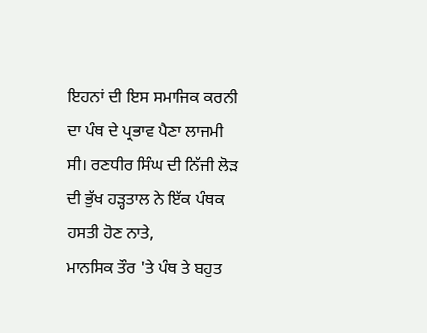ਇਹਨਾਂ ਦੀ ਇਸ ਸਮਾਜਿਕ ਕਰਨੀ ਦਾ ਪੰਥ ਦੇ ਪ੍ਰਭਾਵ ਪੈਣਾ ਲਾਜਮੀ
ਸੀ। ਰਣਧੀਰ ਸਿੰਘ ਦੀ ਨਿੱਜੀ ਲੋੜ ਦੀ ਭੁੱਖ ਹੜ੍ਹਤਾਲ ਨੇ ਇੱਕ ਪੰਥਕ ਹਸਤੀ ਹੋਣ ਨਾਤੇ,
ਮਾਨਸਿਕ ਤੌਰ 'ਤੇ ਪੰਥ ਤੇ ਬਹੁਤ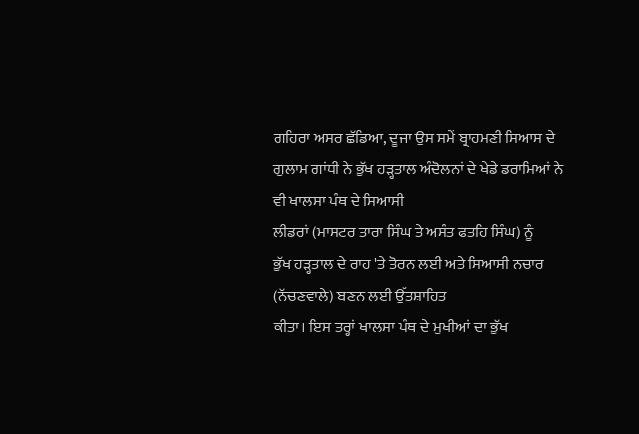ਗਹਿਰਾ ਅਸਰ ਛੱਡਿਆ, ਦੂਜਾ ਉਸ ਸਮੇਂ ਬ੍ਰਾਹਮਣੀ ਸਿਆਸ ਦੇ
ਗੁਲਾਮ ਗਾਂਧੀ ਨੇ ਭੁੱਖ ਹੜ੍ਹਤਾਲ ਅੰਦੋਲਨਾਂ ਦੇ ਖੇਡੇ ਡਰਾਮਿਆਂ ਨੇ ਵੀ ਖਾਲਸਾ ਪੰਥ ਦੇ ਸਿਆਸੀ
ਲੀਡਰਾਂ (ਮਾਸਟਰ ਤਾਰਾ ਸਿੰਘ ਤੇ ਅਸੰਤ ਫਤਹਿ ਸਿੰਘ) ਨੂੰ
ਭੁੱਖ ਹੜ੍ਹਤਾਲ ਦੇ ਰਾਹ 'ਤੇ ਤੋਰਨ ਲਈ ਅਤੇ ਸਿਆਸੀ ਨਚਾਰ (ਨੱਚਣਵਾਲੇ) ਬਣਨ ਲਈ ਉੱਤਸ਼ਾਹਿਤ
ਕੀਤਾ। ਇਸ ਤਰ੍ਹਾਂ ਖਾਲਸਾ ਪੰਥ ਦੇ ਮੁਖੀਆਂ ਦਾ ਭੁੱਖ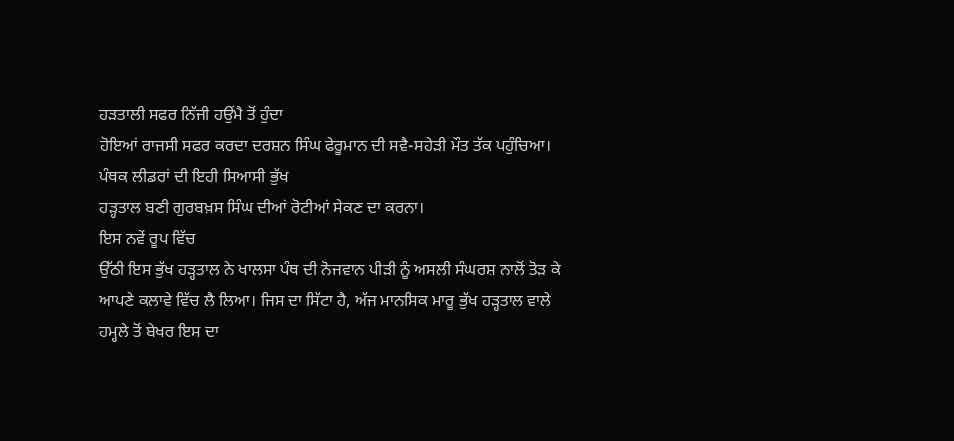ਹੜਤਾਲੀ ਸਫਰ ਨਿੱਜੀ ਹਉਂਮੈ ਤੋਂ ਹੁੰਦਾ
ਹੋਇਆਂ ਰਾਜਸੀ ਸਫਰ ਕਰਦਾ ਦਰਸ਼ਨ ਸਿੰਘ ਫੇਰੂਮਾਨ ਦੀ ਸਵੈ-ਸਹੇੜੀ ਮੌਤ ਤੱਕ ਪਹੁੰਚਿਆ।
ਪੰਥਕ ਲੀਡਰਾਂ ਦੀ ਇਹੀ ਸਿਆਸੀ ਭੁੱਖ
ਹੜ੍ਹਤਾਲ ਬਣੀ ਗੁਰਬਖ਼ਸ ਸਿੰਘ ਦੀਆਂ ਰੋਟੀਆਂ ਸੇਕਣ ਦਾ ਕਰਨਾ।
ਇਸ ਨਵੇਂ ਰੂਪ ਵਿੱਚ
ਉੱਠੀ ਇਸ ਭੁੱਖ ਹੜ੍ਹਤਾਲ ਨੇ ਖਾਲਸਾ ਪੰਥ ਦੀ ਨੋਜਵਾਨ ਪੀੜੀ ਨੂੰ ਅਸਲੀ ਸੰਘਰਸ਼ ਨਾਲੋਂ ਤੋੜ ਕੇ
ਆਪਣੇ ਕਲਾਵੇ ਵਿੱਚ ਲੈ ਲਿਆ। ਜਿਸ ਦਾ ਸਿੱਟਾ ਹੈ, ਅੱਜ ਮਾਨਸਿਕ ਮਾਰੂ ਭੁੱਖ ਹੜ੍ਹਤਾਲ ਵਾਲੇ
ਹਮ੍ਹਲੇ ਤੋਂ ਬੇਖਰ ਇਸ ਦਾ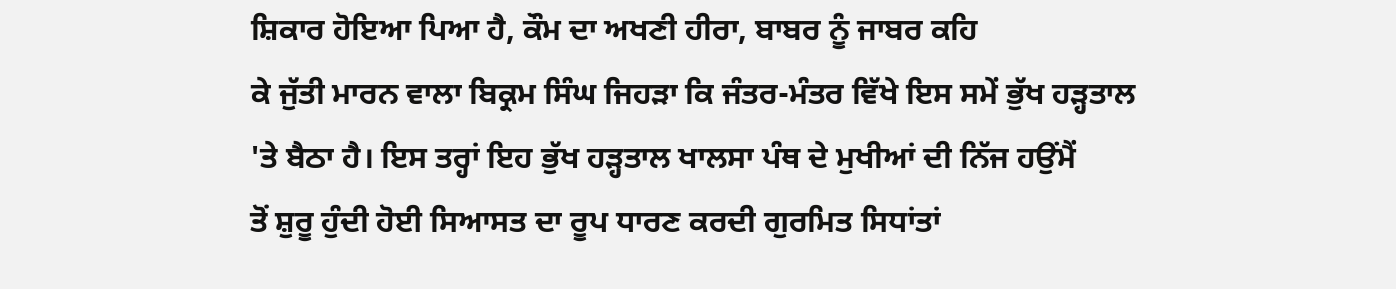ਸ਼ਿਕਾਰ ਹੋਇਆ ਪਿਆ ਹੈ, ਕੌਮ ਦਾ ਅਖਣੀ ਹੀਰਾ, ਬਾਬਰ ਨੂੰ ਜਾਬਰ ਕਹਿ
ਕੇ ਜੁੱਤੀ ਮਾਰਨ ਵਾਲਾ ਬਿਕ੍ਰਮ ਸਿੰਘ ਜਿਹੜਾ ਕਿ ਜੰਤਰ-ਮੰਤਰ ਵਿੱਖੇ ਇਸ ਸਮੇਂ ਭੁੱਖ ਹੜ੍ਹਤਾਲ
'ਤੇ ਬੈਠਾ ਹੈ। ਇਸ ਤਰ੍ਹਾਂ ਇਹ ਭੁੱਖ ਹੜ੍ਹਤਾਲ ਖਾਲਸਾ ਪੰਥ ਦੇ ਮੁਖੀਆਂ ਦੀ ਨਿੱਜ ਹਉਂਮੈਂ
ਤੋਂ ਸ਼ੁਰੂ ਹੁੰਦੀ ਹੋਈ ਸਿਆਸਤ ਦਾ ਰੂਪ ਧਾਰਣ ਕਰਦੀ ਗੁਰਮਿਤ ਸਿਧਾਂਤਾਂ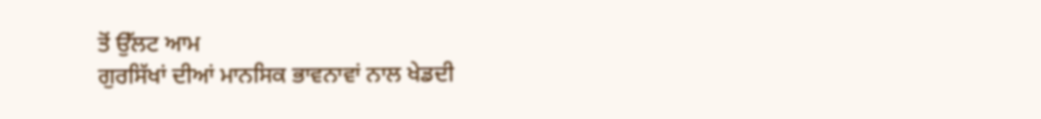ਤੋਂ ਉੱਲਟ ਆਮ
ਗੁਰਸਿੱਖਾਂ ਦੀਆਂ ਮਾਨਸਿਕ ਭਾਵਨਾਵਾਂ ਨਾਲ ਖੇਡਦੀ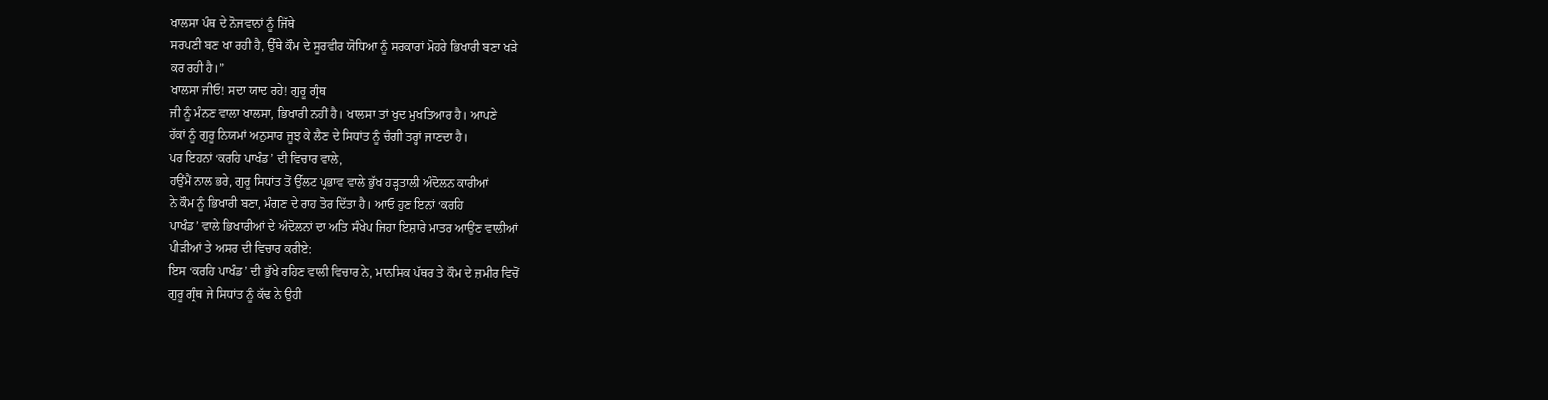ਖਾਲਸਾ ਪੰਥ ਦੇ ਨੋਜਵਾਨਾਂ ਨੂੰ ਜਿੱਥੇ
ਸਰਪਣੀ ਬਣ ਖਾ ਰਹੀ ਹੈ, ਉੱਥੇ ਕੌਮ ਦੇ ਸੂਰਵੀਰ ਯੋਧਿਆ ਨੂੰ ਸਰਕਾਰਾਂ ਮੋਹਰੇ ਭਿਖਾਰੀ ਬਣਾ ਖੜੇ
ਕਰ ਰਹੀ ਹੈ।”
ਖਾਲਸਾ ਜੀਓ! ਸਦਾ ਯਾਦ ਰਹੇ! ਗੁਰੂ ਗ੍ਰੰਥ
ਜੀ ਨੂੰ ਮੰਨਣ ਵਾਲਾ ਖਾਲਸਾ, ਭਿਖਾਰੀ ਨਹੀਂ ਹੈ। ਖਾਲਸਾ ਤਾਂ ਖੁਦ ਮੁਖਤਿਆਰ ਹੈ। ਆਪਣੇ
ਹੱਕਾਂ ਨੂੰ ਗੁਰੂ ਨਿਯਮਾਂ ਅਨੁਸਾਰ ਜੂਝ ਕੇ ਲੈਣ ਦੇ ਸਿਧਾਂਤ ਨੂੰ ਚੰਗੀ ਤਰ੍ਹਾਂ ਜਾਣਦਾ ਹੈ।
ਪਰ ਇਹਨਾਂ ‘ਕਰਹਿ ਪਾਖੰਡ’ ਦੀ ਵਿਚਾਰ ਵਾਲੇ,
ਹਉਂਮੈਂ ਨਾਲ ਭਰੇ, ਗੁਰੂ ਸਿਧਾਂਤ ਤੋਂ ਉੱਲਟ ਪ੍ਰਭਾਵ ਵਾਲੇ ਭੁੱਖ ਹੜ੍ਹਤਾਲੀ ਅੰਦੋਲਨ ਕਾਰੀਆਂ
ਨੇ ਕੌਮ ਨੂੰ ਭਿਖਾਰੀ ਬਣਾ, ਮੰਗਣ ਦੇ ਰਾਹ ਤੋਰ ਦਿੱਤਾ ਹੈ। ਆਓ ਹੁਣ ਇਨਾਂ ‘ਕਰਹਿ
ਪਾਖੰਡ’ ਵਾਲੇ ਭਿਖਾਰੀਆਂ ਦੇ ਅੰਦੋਲਨਾਂ ਦਾ ਅਤਿ ਸੰਖੇਪ ਜਿਹਾ ਇਸ਼ਾਰੇ ਮਾਤਰ ਆਉਂਣ ਵਾਲੀਆਂ
ਪੀੜੀਆਂ ਤੇ ਅਸਰ ਦੀ ਵਿਚਾਰ ਕਰੀਏ:
ਇਸ ‘ਕਰਹਿ ਪਾਖੰਡ’ ਦੀ ਭੁੱਖੇ ਰਹਿਣ ਵਾਲੀ ਵਿਚਾਰ ਨੇ, ਮਾਨਸਿਕ ਪੱਥਰ ਤੇ ਕੌਮ ਦੇ ਜ਼ਮੀਰ ਵਿਚੋਂ
ਗੁਰੂ ਗ੍ਰੰਥ ਜੇ ਸਿਧਾਂਤ ਨੂੰ ਕੱਢ ਨੇ ਉਹੀ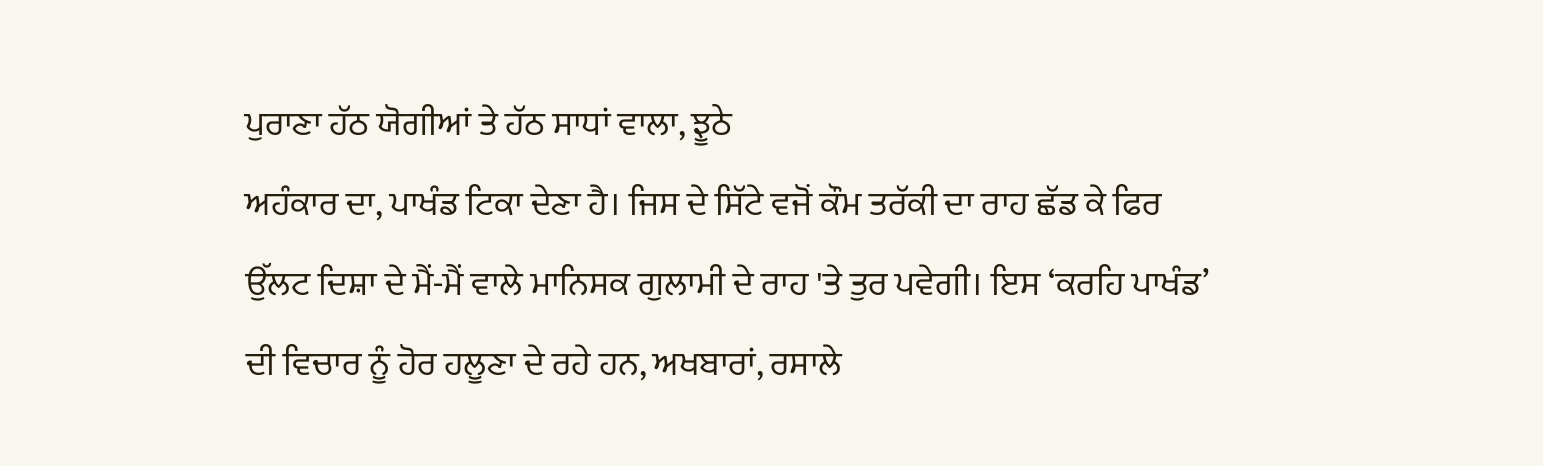ਪੁਰਾਣਾ ਹੱਠ ਯੋਗੀਆਂ ਤੇ ਹੱਠ ਸਾਧਾਂ ਵਾਲਾ, ਝੂਠੇ
ਅਹੰਕਾਰ ਦਾ, ਪਾਖੰਡ ਟਿਕਾ ਦੇਣਾ ਹੈ। ਜਿਸ ਦੇ ਸਿੱਟੇ ਵਜੋਂ ਕੌਮ ਤਰੱਕੀ ਦਾ ਰਾਹ ਛੱਡ ਕੇ ਫਿਰ
ਉੱਲਟ ਦਿਸ਼ਾ ਦੇ ਮੈਂ-ਮੈਂ ਵਾਲੇ ਮਾਨਿਸਕ ਗੁਲਾਮੀ ਦੇ ਰਾਹ 'ਤੇ ਤੁਰ ਪਵੇਗੀ। ਇਸ ‘ਕਰਹਿ ਪਾਖੰਡ’
ਦੀ ਵਿਚਾਰ ਨੂੰ ਹੋਰ ਹਲੂਣਾ ਦੇ ਰਹੇ ਹਨ, ਅਖਬਾਰਾਂ, ਰਸਾਲੇ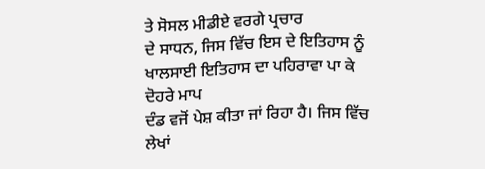ਤੇ ਸੋਸਲ ਮੀਡੀਏ ਵਰਗੇ ਪ੍ਰਚਾਰ
ਦੇ ਸਾਧਨ, ਜਿਸ ਵਿੱਚ ਇਸ ਦੇ ਇਤਿਹਾਸ ਨੂੰ ਖਾਲਸਾਈ ਇਤਿਹਾਸ ਦਾ ਪਹਿਰਾਵਾ ਪਾ ਕੇ ਦੋਹਰੇ ਮਾਪ
ਦੰਡ ਵਜੋਂ ਪੇਸ਼ ਕੀਤਾ ਜਾਂ ਰਿਹਾ ਹੈ। ਜਿਸ ਵਿੱਚ ਲੇਖਾਂ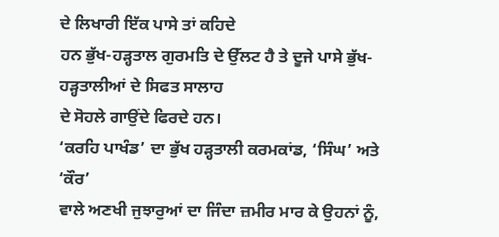ਦੇ ਲਿਖਾਰੀ ਇੱਕ ਪਾਸੇ ਤਾਂ ਕਹਿਦੇ
ਹਨ ਭੁੱਖ-ਹੜ੍ਹਤਾਲ ਗੁਰਮਤਿ ਦੇ ਉੱਲਟ ਹੈ ਤੇ ਦੂਜੇ ਪਾਸੇ ਭੁੱਖ-ਹੜ੍ਹਤਾਲੀਆਂ ਦੇ ਸਿਫਤ ਸਾਲਾਹ
ਦੇ ਸੋਹਲੇ ਗਾਉਂਦੇ ਫਿਰਦੇ ਹਨ।
‘ਕਰਹਿ ਪਾਖੰਡ’ ਦਾ ਭੁੱਖ ਹੜ੍ਹਤਾਲੀ ਕਰਮਕਾਂਡ, ‘ਸਿੰਘ’ ਅਤੇ ‘ਕੌਰ’
ਵਾਲੇ ਅਣਖੀ ਜੁਝਾਰੁਆਂ ਦਾ ਜਿੰਦਾ ਜ਼ਮੀਰ ਮਾਰ ਕੇ ਉਹਨਾਂ ਨੂੰ,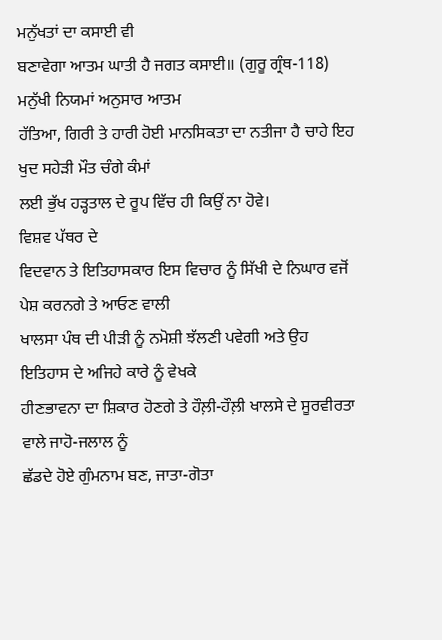ਮਨੁੱਖਤਾਂ ਦਾ ਕਸਾਈ ਵੀ
ਬਣਾਵੇਗਾ ਆਤਮ ਘਾਤੀ ਹੈ ਜਗਤ ਕਸਾਈ॥ (ਗੁਰੂ ਗ੍ਰੰਥ-118) ਮਨੁੱਖੀ ਨਿਯਮਾਂ ਅਨੁਸਾਰ ਆਤਮ
ਹੱਤਿਆ, ਗਿਰੀ ਤੇ ਹਾਰੀ ਹੋਈ ਮਾਨਸਿਕਤਾ ਦਾ ਨਤੀਜਾ ਹੈ ਚਾਹੇ ਇਹ ਖੁਦ ਸਹੇੜੀ ਮੌਤ ਚੰਗੇ ਕੰਮਾਂ
ਲਈ ਭੁੱਖ ਹੜ੍ਹਤਾਲ ਦੇ ਰੂਪ ਵਿੱਚ ਹੀ ਕਿਉਂ ਨਾ ਹੋਵੇ।
ਵਿਸ਼ਵ ਪੱਥਰ ਦੇ
ਵਿਦਵਾਨ ਤੇ ਇਤਿਹਾਸਕਾਰ ਇਸ ਵਿਚਾਰ ਨੂੰ ਸਿੱਖੀ ਦੇ ਨਿਘਾਰ ਵਜੋਂ ਪੇਸ਼ ਕਰਨਗੇ ਤੇ ਆਓਣ ਵਾਲੀ
ਖਾਲਸਾ ਪੰਥ ਦੀ ਪੀੜੀ ਨੂੰ ਨਮੋਸ਼ੀ ਝੱਲਣੀ ਪਵੇਗੀ ਅਤੇ ਉਹ ਇਤਿਹਾਸ ਦੇ ਅਜਿਹੇ ਕਾਰੇ ਨੂੰ ਵੇਖਕੇ
ਹੀਣਭਾਵਨਾ ਦਾ ਸ਼ਿਕਾਰ ਹੋਣਗੇ ਤੇ ਹੌਲ਼ੀ-ਹੌਲ਼ੀ ਖਾਲਸੇ ਦੇ ਸੂਰਵੀਰਤਾ ਵਾਲੇ ਜਾਹੋ-ਜਲਾਲ ਨੂੰ
ਛੱਡਦੇ ਹੋਏ ਗੁੰਮਨਾਮ ਬਣ, ਜਾਤਾ-ਗੋਤਾ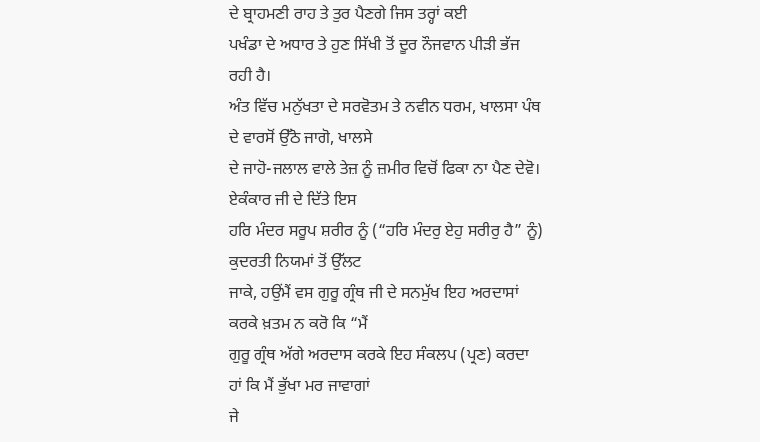ਦੇ ਬ੍ਰਾਹਮਣੀ ਰਾਹ ਤੇ ਤੁਰ ਪੈਣਗੇ ਜਿਸ ਤਰ੍ਹਾਂ ਕਈ
ਪਖੰਡਾ ਦੇ ਅਧਾਰ ਤੇ ਹੁਣ ਸਿੱਖੀ ਤੋਂ ਦੂਰ ਨੌਜਵਾਨ ਪੀੜੀ ਭੱਜ ਰਹੀ ਹੈ।
ਅੰਤ ਵਿੱਚ ਮਨੁੱਖਤਾ ਦੇ ਸਰਵੋਤਮ ਤੇ ਨਵੀਨ ਧਰਮ, ਖਾਲਸਾ ਪੰਥ ਦੇ ਵਾਰਸੋਂ ਉੱਠੋ ਜਾਗੋ, ਖਾਲਸੇ
ਦੇ ਜਾਹੋ-ਜਲਾਲ ਵਾਲੇ ਤੇਜ਼ ਨੂੰ ਜ਼ਮੀਰ ਵਿਚੋਂ ਫਿਕਾ ਨਾ ਪੈਣ ਦੇਵੋ। ਏਕੰਕਾਰ ਜੀ ਦੇ ਦਿੱਤੇ ਇਸ
ਹਰਿ ਮੰਦਰ ਸਰੂਪ ਸ਼ਰੀਰ ਨੂੰ (“ਹਰਿ ਮੰਦਰੁ ਏਹੁ ਸਰੀਰੁ ਹੈ” ਨੂੰ) ਕੁਦਰਤੀ ਨਿਯਮਾਂ ਤੋਂ ਉੱਲਟ
ਜਾਕੇ, ਹਉਂਮੈਂ ਵਸ ਗੁਰੂ ਗ੍ਰੰਥ ਜੀ ਦੇ ਸਨਮੁੱਖ ਇਹ ਅਰਦਾਸਾਂ ਕਰਕੇ ਖ਼ਤਮ ਨ ਕਰੋ ਕਿ “ਮੈਂ
ਗੁਰੂ ਗ੍ਰੰਥ ਅੱਗੇ ਅਰਦਾਸ ਕਰਕੇ ਇਹ ਸੰਕਲਪ (ਪ੍ਰਣ) ਕਰਦਾ ਹਾਂ ਕਿ ਮੈਂ ਭੁੱਖਾ ਮਰ ਜਾਵਾਗਾਂ
ਜੇ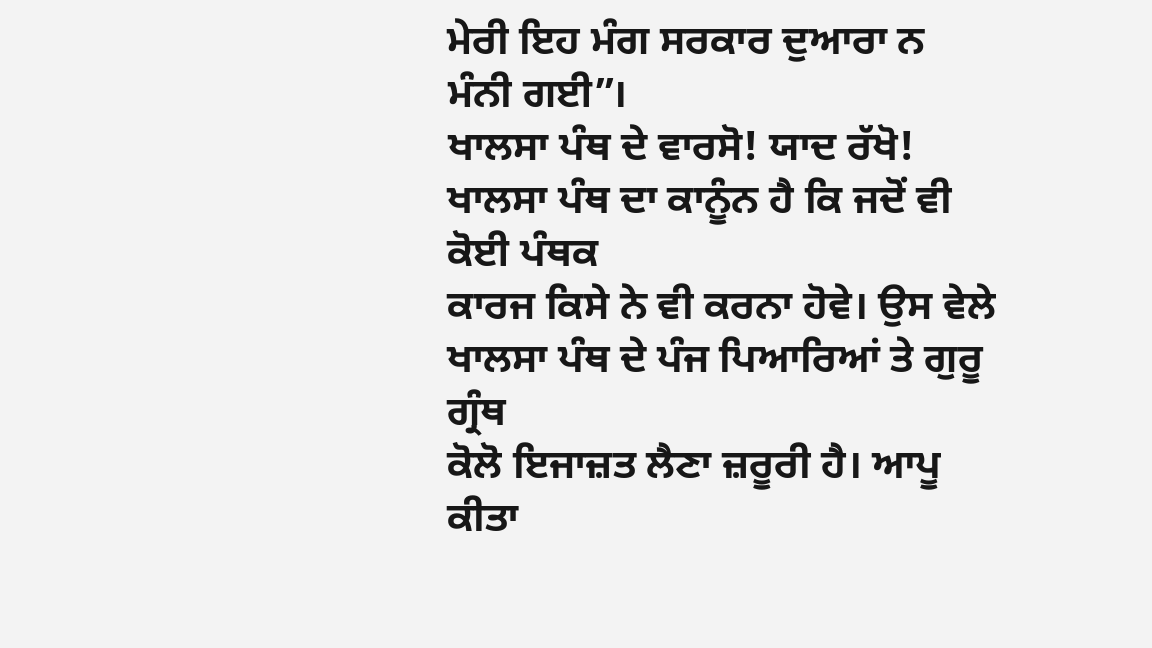ਮੇਰੀ ਇਹ ਮੰਗ ਸਰਕਾਰ ਦੁਆਰਾ ਨ ਮੰਨੀ ਗਈ”।
ਖਾਲਸਾ ਪੰਥ ਦੇ ਵਾਰਸੋ! ਯਾਦ ਰੱਖੋ! ਖਾਲਸਾ ਪੰਥ ਦਾ ਕਾਨੂੰਨ ਹੈ ਕਿ ਜਦੋਂ ਵੀ ਕੋਈ ਪੰਥਕ
ਕਾਰਜ ਕਿਸੇ ਨੇ ਵੀ ਕਰਨਾ ਹੋਵੇ। ਉਸ ਵੇਲੇ ਖਾਲਸਾ ਪੰਥ ਦੇ ਪੰਜ ਪਿਆਰਿਆਂ ਤੇ ਗੁਰੂ ਗ੍ਰੰਥ
ਕੋਲੋ ਇਜਾਜ਼ਤ ਲੈਣਾ ਜ਼ਰੂਰੀ ਹੈ। ਆਪੂ ਕੀਤਾ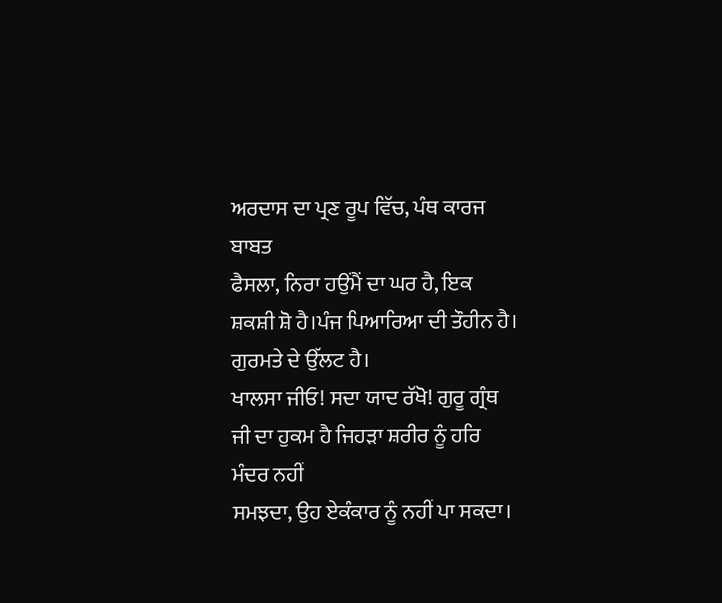ਅਰਦਾਸ ਦਾ ਪ੍ਰਣ ਰੂਪ ਵਿੱਚ, ਪੰਥ ਕਾਰਜ ਬਾਬਤ
ਫੈਸਲਾ, ਨਿਰਾ ਹਉਂਮੈਂ ਦਾ ਘਰ ਹੈ, ਇਕ ਸ਼ਕਸ਼ੀ ਸ਼ੋ ਹੈ।ਪੰਜ ਪਿਆਰਿਆ ਦੀ ਤੌਹੀਨ ਹੈ।
ਗੁਰਮਤੇ ਦੇ ਉੱਲਟ ਹੈ।
ਖਾਲਸਾ ਜੀਓ! ਸਦਾ ਯਾਦ ਰੱਖੋ! ਗੁਰੂ ਗ੍ਰੰਥ ਜੀ ਦਾ ਹੁਕਮ ਹੈ ਜਿਹੜਾ ਸ਼ਰੀਰ ਨੂੰ ਹਰਿ ਮੰਦਰ ਨਹੀਂ
ਸਮਝਦਾ, ਉਹ ਏਕੰਕਾਰ ਨੂੰ ਨਹੀਂ ਪਾ ਸਕਦਾ।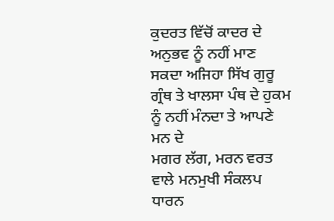ਕੁਦਰਤ ਵਿੱਚੋਂ ਕਾਦਰ ਦੇ ਅਨੁਭਵ ਨੂੰ ਨਹੀਂ ਮਾਣ
ਸਕਦਾ ਅਜਿਹਾ ਸਿੱਖ ਗੁਰੂ ਗ੍ਰੰਥ ਤੇ ਖਾਲਸਾ ਪੰਥ ਦੇ ਹੁਕਮ ਨੂੰ ਨਹੀਂ ਮੰਨਦਾ ਤੇ ਆਪਣੇ ਮਨ ਦੇ
ਮਗਰ ਲੱਗ, ਮਰਨ ਵਰਤ ਵਾਲੇ ਮਨਮੁਖੀ ਸੰਕਲਪ ਧਾਰਨ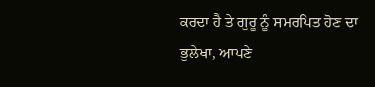ਕਰਦਾ ਹੈ ਤੇ ਗੁਰੂ ਨੂੰ ਸਮਰਪਿਤ ਹੋਣ ਦਾ
ਭੁਲੇਖਾ, ਆਪਣੇ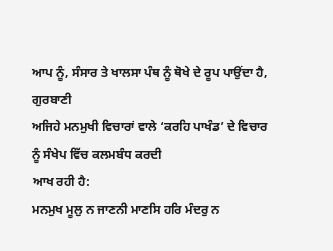ਆਪ ਨੂੰ, ਸੰਸਾਰ ਤੇ ਖਾਲਸਾ ਪੰਥ ਨੂੰ ਥੋਖੇ ਦੇ ਰੂਪ ਪਾਉਂਦਾ ਹੈ, ਗੁਰਬਾਣੀ
ਅਜਿਹੇ ਮਨਮੁਖੀ ਵਿਚਾਰਾਂ ਵਾਲੇ ‘ਕਰਹਿ ਪਾਖੰਡ’ ਦੇ ਵਿਚਾਰ ਨੂੰ ਸੰਖੇਪ ਵਿੱਚ ਕਲਮਬੰਧ ਕਰਦੀ
ਆਖ ਰਹੀ ਹੈ:
ਮਨਮੁਖ ਮੂਲੁ ਨ ਜਾਣਨੀ ਮਾਣਸਿ ਹਰਿ ਮੰਦਰੁ ਨ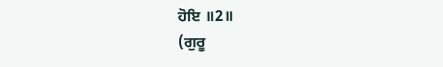ਹੋਇ ॥2॥
(ਗੁਰੂ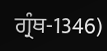ਗ੍ਰੰਥ-1346)